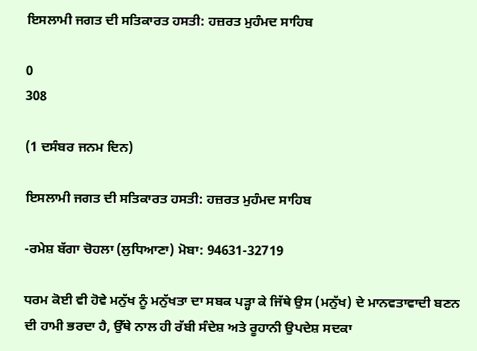ਇਸਲਾਮੀ ਜਗਤ ਦੀ ਸਤਿਕਾਰਤ ਹਸਤੀ: ਹਜ਼ਰਤ ਮੁਹੰਮਦ ਸਾਹਿਬ

0
308

(1 ਦਸੰਬਰ ਜਨਮ ਦਿਨ)

ਇਸਲਾਮੀ ਜਗਤ ਦੀ ਸਤਿਕਾਰਤ ਹਸਤੀ: ਹਜ਼ਰਤ ਮੁਹੰਮਦ ਸਾਹਿਬ

-ਰਮੇਸ਼ ਬੱਗਾ ਚੋਹਲਾ (ਲੁਧਿਆਣਾ) ਮੋਬਾ: 94631-32719

ਧਰਮ ਕੋਈ ਵੀ ਹੋਵੇ ਮਨੁੱਖ ਨੂੰ ਮਨੁੱਖਤਾ ਦਾ ਸਬਕ ਪੜ੍ਹਾ ਕੇ ਜਿੱਥੇ ਉਸ (ਮਨੁੱਖ) ਦੇ ਮਾਨਵਤਾਵਾਦੀ ਬਣਨ ਦੀ ਹਾਮੀ ਭਰਦਾ ਹੈ, ਉੱਥੇ ਨਾਲ ਹੀ ਰੱਬੀ ਸੰਦੇਸ਼ ਅਤੇ ਰੂਹਾਨੀ ਉਪਦੇਸ਼ ਸਦਕਾ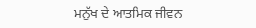ਮਨੁੱਖ ਦੇ ਆਤਮਿਕ ਜੀਵਨ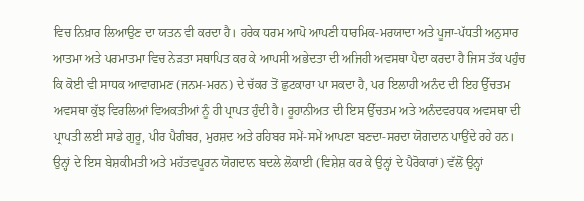ਵਿਚ ਨਿਖ਼ਾਰ ਲਿਆਉਣ ਦਾ ਯਤਨ ਵੀ ਕਰਦਾ ਹੈ। ਹਰੇਕ ਧਰਮ ਆਪੋ ਆਪਣੀ ਧਾਰਮਿਕ-ਮਰਯਾਦਾ ਅਤੇ ਪੂਜਾ-ਪੱਧਤੀ ਅਨੁਸਾਰ ਆਤਮਾ ਅਤੇ ਪਰਮਾਤਮਾ ਵਿਚ ਨੇੜਤਾ ਸਥਾਪਿਤ ਕਰ ਕੇ ਆਪਸੀ ਅਭੇਦਤਾ ਦੀ ਅਜਿਹੀ ਅਵਸਥਾ ਪੈਦਾ ਕਰਦਾ ਹੈ ਜਿਸ ਤੱਕ ਪਹੁੰਚ ਕਿ ਕੋਈ ਵੀ ਸਾਧਕ ਆਵਾਗਮਣ (ਜਨਮ-ਮਰਨ) ਦੇ ਚੱਕਰ ਤੋਂ ਛੁਟਕਾਰਾ ਪਾ ਸਕਦਾ ਹੈ, ਪਰ ਇਲਾਹੀ ਅਨੰਦ ਦੀ ਇਹ ਉੱਚਤਮ ਅਵਸਥਾ ਕੁੱਝ ਵਿਰਲਿਆਂ ਵਿਅਕਤੀਆਂ ਨੂੰ ਹੀ ਪ੍ਰਾਪਤ ਹੁੰਦੀ ਹੈ। ਰੂਹਾਨੀਅਤ ਦੀ ਇਸ ਉੱਚਤਮ ਅਤੇ ਅਨੰਦਵਰਧਕ ਅਵਸਥਾ ਦੀ ਪ੍ਰਾਪਤੀ ਲਈ ਸਾਡੇ ਗੁਰੂ, ਪੀਰ ਪੈਗੰਬਰ, ਮੁਰਸ਼ਦ ਅਤੇ ਰਹਿਬਰ ਸਮੇਂ-ਸਮੇਂ ਆਪਣਾ ਬਣਦਾ-ਸਰਦਾ ਯੋਗਦਾਨ ਪਾਉਂਦੇ ਰਹੇ ਹਨ। ਉਨ੍ਹਾਂ ਦੇ ਇਸ ਬੇਸ਼ਕੀਮਤੀ ਅਤੇ ਮਹੱਤਵਪੂਰਨ ਯੋਗਦਾਨ ਬਦਲੇ ਲੋਕਾਈ (ਵਿਸ਼ੇਸ਼ ਕਰ ਕੇ ਉਨ੍ਹਾਂ ਦੇ ਪੈਰੋਕਾਰਾਂ) ਵੱਲੋਂ ਉਨ੍ਹਾਂ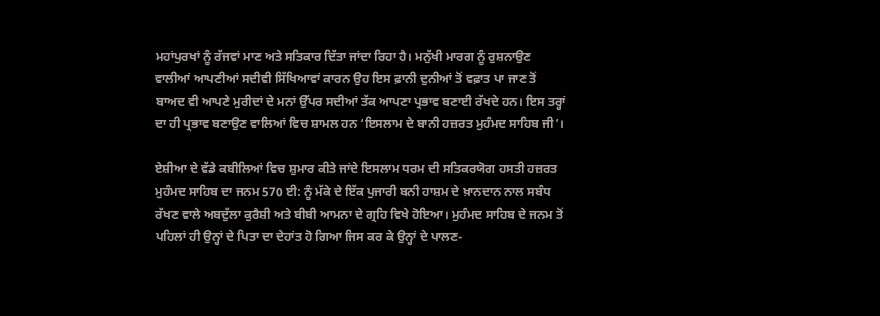ਮਹਾਂਪੁਰਖਾਂ ਨੂੰ ਰੱਜਵਾਂ ਮਾਣ ਅਤੇ ਸਤਿਕਾਰ ਦਿੱਤਾ ਜਾਂਦਾ ਰਿਹਾ ਹੈ। ਮਨੁੱਖੀ ਮਾਰਗ ਨੂੰ ਰੁਸ਼ਨਾਉਣ ਵਾਲੀਆਂ ਆਪਣੀਆਂ ਸਦੀਵੀ ਸਿੱਖਿਆਵਾਂ ਕਾਰਨ ਉਹ ਇਸ ਫ਼ਾਨੀ ਦੁਨੀਆਂ ਤੋਂ ਵਫ਼ਾਤ ਪਾ ਜਾਣ ਤੋਂ ਬਾਅਦ ਵੀ ਆਪਣੇ ਮੁਰੀਦਾਂ ਦੇ ਮਨਾਂ ਉੱਪਰ ਸਦੀਆਂ ਤੱਕ ਆਪਣਾ ਪ੍ਰਭਾਵ ਬਣਾਈ ਰੱਖਦੇ ਹਨ। ਇਸ ਤਰ੍ਹਾਂ ਦਾ ਹੀ ਪ੍ਰਭਾਵ ਬਣਾਉਣ ਵਾਲਿਆਂ ਵਿਚ ਸ਼ਾਮਲ ਹਨ ‘ਇਸਲਾਮ ਦੇ ਬਾਨੀ ਹਜ਼ਰਤ ਮੁਹੰਮਦ ਸਾਹਿਬ ਜੀ’।

ਏਸ਼ੀਆ ਦੇ ਵੱਡੇ ਕਬੀਲਿਆਂ ਵਿਚ ਸ਼ੁਮਾਰ ਕੀਤੇ ਜਾਂਦੇ ਇਸਲਾਮ ਧਰਮ ਦੀ ਸਤਿਕਰਯੋਗ ਹਸਤੀ ਹਜ਼ਰਤ ਮੁਹੰਮਦ ਸਾਹਿਬ ਦਾ ਜਨਮ 570 ਈ: ਨੂੰ ਮੱਕੇ ਦੇ ਇੱਕ ਪੁਜਾਰੀ ਬਨੀ ਹਾਸ਼ਮ ਦੇ ਖ਼ਾਨਦਾਨ ਨਾਲ ਸਬੰਧ ਰੱਖਣ ਵਾਲੇ ਅਬਦੁੱਲਾ ਕੁਰੈਸ਼ੀ ਅਤੇ ਬੀਬੀ ਆਮਨਾ ਦੇ ਗ੍ਰਹਿ ਵਿਖੇ ਹੋਇਆ। ਮੁਹੰਮਦ ਸਾਹਿਬ ਦੇ ਜਨਮ ਤੋਂ ਪਹਿਲਾਂ ਹੀ ਉਨ੍ਹਾਂ ਦੇ ਪਿਤਾ ਦਾ ਦੇਹਾਂਤ ਹੋ ਗਿਆ ਜਿਸ ਕਰ ਕੇ ਉਨ੍ਹਾਂ ਦੇ ਪਾਲਣ-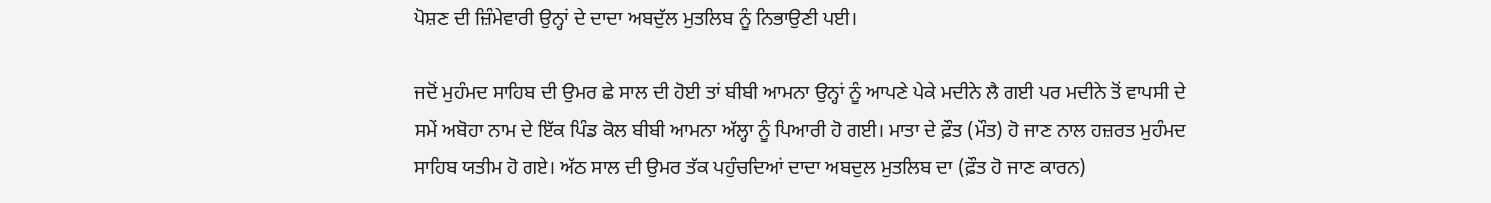ਪੋਸ਼ਣ ਦੀ ਜ਼ਿੰਮੇਵਾਰੀ ਉਨ੍ਹਾਂ ਦੇ ਦਾਦਾ ਅਬਦੁੱਲ ਮੁਤਲਿਬ ਨੂੰ ਨਿਭਾਉਣੀ ਪਈ।

ਜਦੋਂ ਮੁਹੰਮਦ ਸਾਹਿਬ ਦੀ ਉਮਰ ਛੇ ਸਾਲ ਦੀ ਹੋਈ ਤਾਂ ਬੀਬੀ ਆਮਨਾ ਉਨ੍ਹਾਂ ਨੂੰ ਆਪਣੇ ਪੇਕੇ ਮਦੀਨੇ ਲੈ ਗਈ ਪਰ ਮਦੀਨੇ ਤੋਂ ਵਾਪਸੀ ਦੇ ਸਮੇਂ ਅਬੋਹਾ ਨਾਮ ਦੇ ਇੱਕ ਪਿੰਡ ਕੋਲ ਬੀਬੀ ਆਮਨਾ ਅੱਲ੍ਹਾ ਨੂੰ ਪਿਆਰੀ ਹੋ ਗਈ। ਮਾਤਾ ਦੇ ਫ਼ੌਤ (ਮੌਤ) ਹੋ ਜਾਣ ਨਾਲ ਹਜ਼ਰਤ ਮੁਹੰਮਦ ਸਾਹਿਬ ਯਤੀਮ ਹੋ ਗਏ। ਅੱਠ ਸਾਲ ਦੀ ਉਮਰ ਤੱਕ ਪਹੁੰਚਦਿਆਂ ਦਾਦਾ ਅਬਦੁਲ ਮੁਤਲਿਬ ਦਾ (ਫ਼ੌਤ ਹੋ ਜਾਣ ਕਾਰਨ)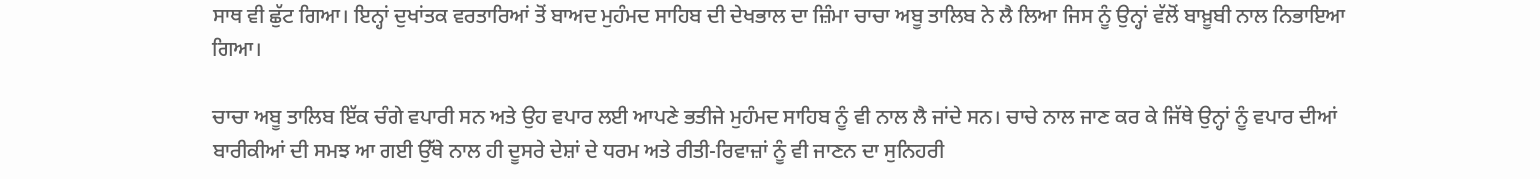ਸਾਥ ਵੀ ਛੁੱਟ ਗਿਆ। ਇਨ੍ਹਾਂ ਦੁਖਾਂਤਕ ਵਰਤਾਰਿਆਂ ਤੋਂ ਬਾਅਦ ਮੁਹੰਮਦ ਸਾਹਿਬ ਦੀ ਦੇਖਭਾਲ ਦਾ ਜ਼ਿੰਮਾ ਚਾਚਾ ਅਬੂ ਤਾਲਿਬ ਨੇ ਲੈ ਲਿਆ ਜਿਸ ਨੂੰ ਉਨ੍ਹਾਂ ਵੱਲੋਂ ਬਾਖ਼ੂਬੀ ਨਾਲ ਨਿਭਾਇਆ ਗਿਆ।

ਚਾਚਾ ਅਬੂ ਤਾਲਿਬ ਇੱਕ ਚੰਗੇ ਵਪਾਰੀ ਸਨ ਅਤੇ ਉਹ ਵਪਾਰ ਲਈ ਆਪਣੇ ਭਤੀਜੇ ਮੁਹੰਮਦ ਸਾਹਿਬ ਨੂੰ ਵੀ ਨਾਲ ਲੈ ਜਾਂਦੇ ਸਨ। ਚਾਚੇ ਨਾਲ ਜਾਣ ਕਰ ਕੇ ਜਿੱਥੇ ਉਨ੍ਹਾਂ ਨੂੰ ਵਪਾਰ ਦੀਆਂ ਬਾਰੀਕੀਆਂ ਦੀ ਸਮਝ ਆ ਗਈ ਉੱਥੇ ਨਾਲ ਹੀ ਦੂਸਰੇ ਦੇਸ਼ਾਂ ਦੇ ਧਰਮ ਅਤੇ ਰੀਤੀ-ਰਿਵਾਜ਼ਾਂ ਨੂੰ ਵੀ ਜਾਣਨ ਦਾ ਸੁਨਿਹਰੀ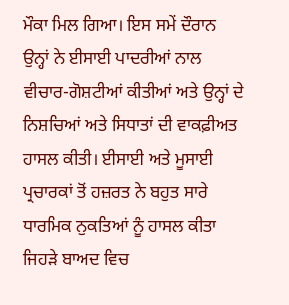ਮੌਕਾ ਮਿਲ ਗਿਆ। ਇਸ ਸਮੇਂ ਦੌਰਾਨ ਉਨ੍ਹਾਂ ਨੇ ਈਸਾਈ ਪਾਦਰੀਆਂ ਨਾਲ ਵੀਚਾਰ-ਗੋਸ਼ਟੀਆਂ ਕੀਤੀਆਂ ਅਤੇ ਉਨ੍ਹਾਂ ਦੇ ਨਿਸ਼ਚਿਆਂ ਅਤੇ ਸਿਧਾਤਾਂ ਦੀ ਵਾਕਫ਼ੀਅਤ ਹਾਸਲ ਕੀਤੀ। ਈਸਾਈ ਅਤੇ ਮੂਸਾਈ ਪ੍ਰਚਾਰਕਾਂ ਤੋਂ ਹਜ਼ਰਤ ਨੇ ਬਹੁਤ ਸਾਰੇ ਧਾਰਮਿਕ ਨੁਕਤਿਆਂ ਨੂੰ ਹਾਸਲ ਕੀਤਾ ਜਿਹੜੇ ਬਾਅਦ ਵਿਚ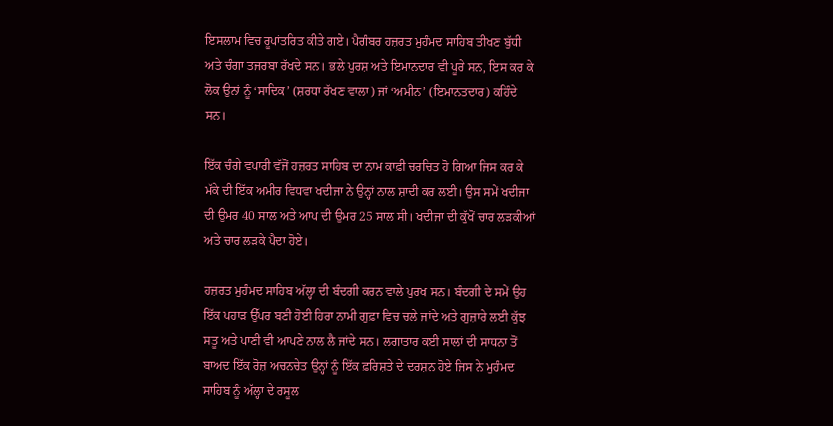ਇਸਲਾਮ ਵਿਚ ਰੂਪਾਂਤਰਿਤ ਕੀਤੇ ਗਏ। ਪੈਗੰਬਰ ਹਜ਼ਰਤ ਮੁਹੰਮਦ ਸਾਹਿਬ ਤੀਖਣ ਬੁੱਧੀ ਅਤੇ ਚੰਗਾ ਤਜਰਬਾ ਰੱਖਦੇ ਸਨ। ਭਲੇ ਪੁਰਸ਼ ਅਤੇ ਇਮਾਨਦਾਰ ਵੀ ਪੂਰੇ ਸਨ, ਇਸ ਕਰ ਕੇ ਲੋਕ ਉਨਾਂ ਨੂੰ ‘ਸਾਦਿਕ’ (ਸ਼ਰਧਾ ਰੱਖਣ ਵਾਲਾ) ਜਾਂ ‘ਅਮੀਨ’ (ਇਮਾਨਤਦਾਰ) ਕਹਿੰਦੇ ਸਨ।

ਇੱਕ ਚੰਗੇ ਵਪਾਰੀ ਵੱਜੋਂ ਹਜ਼ਰਤ ਸਾਹਿਬ ਦਾ ਨਾਮ ਕਾਫ਼ੀ ਚਰਚਿਤ ਹੋ ਗਿਆ ਜਿਸ ਕਰ ਕੇ ਮੱਕੇ ਦੀ ਇੱਕ ਅਮੀਰ ਵਿਧਵਾ ਖਦੀਜਾ ਨੇ ਉਨ੍ਹਾਂ ਨਾਲ ਸ਼ਾਦੀ ਕਰ ਲਈ। ਉਸ ਸਮੇਂ ਖਦੀਜਾ ਦੀ ਉਮਰ 40 ਸਾਲ ਅਤੇ ਆਪ ਦੀ ਉਮਰ 25 ਸਾਲ ਸੀ। ਖਦੀਜਾ ਦੀ ਕੁੱਖੋਂ ਚਾਰ ਲੜਕੀਆਂ ਅਤੇ ਚਾਰ ਲੜਕੇ ਪੈਦਾ ਹੋਏ।

ਹਜ਼ਰਤ ਮੁਹੰਮਦ ਸਾਹਿਬ ਅੱਲ੍ਹਾ ਦੀ ਬੰਦਗੀ ਕਰਨ ਵਾਲੇ ਪੁਰਖ ਸਨ। ਬੰਦਗੀ ਦੇ ਸਮੇਂ ਉਹ ਇੱਕ ਪਹਾੜ ਉੱਪਰ ਬਣੀ ਹੋਈ ਹਿਰਾ ਨਾਮੀ ਗੁਫ਼ਾ ਵਿਚ ਚਲੇ ਜਾਂਦੇ ਅਤੇ ਗੁਜ਼ਾਰੇ ਲਈ ਕੁੱਝ ਸਤੂ ਅਤੇ ਪਾਣੀ ਵੀ ਆਪਣੇ ਨਾਲ ਲੈ ਜਾਂਦੇ ਸਨ। ਲਗਾਤਾਰ ਕਈ ਸਾਲਾਂ ਦੀ ਸਾਧਨਾ ਤੋਂ ਬਾਅਦ ਇੱਕ ਰੋਜ਼ ਅਚਨਚੇਤ ਉਨ੍ਹਾਂ ਨੂੰ ਇੱਕ ਫ਼ਰਿਸ਼ਤੇ ਦੇ ਦਰਸ਼ਨ ਹੋਏ ਜਿਸ ਨੇ ਮੁਹੰਮਦ ਸਾਹਿਬ ਨੂੰ ਅੱਲ੍ਹਾ ਦੇ ਰਸੂਲ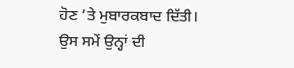ਹੋਣ ’ਤੇ ਮੁਬਾਰਕਬਾਦ ਦਿੱਤੀ। ਉਸ ਸਮੇਂ ਉਨ੍ਹਾਂ ਦੀ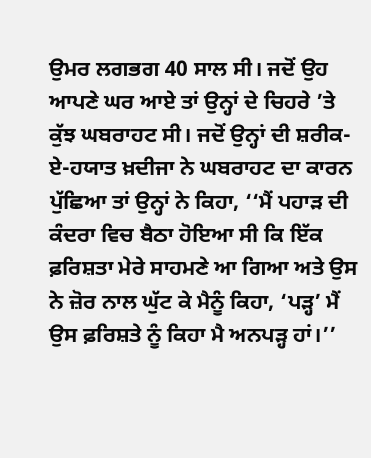ਉਮਰ ਲਗਭਗ 40 ਸਾਲ ਸੀ। ਜਦੋਂ ਉਹ ਆਪਣੇ ਘਰ ਆਏ ਤਾਂ ਉਨ੍ਹਾਂ ਦੇ ਚਿਹਰੇ ’ਤੇ ਕੁੱਝ ਘਬਰਾਹਟ ਸੀ। ਜਦੋਂ ਉਨ੍ਹਾਂ ਦੀ ਸ਼ਰੀਕ-ਏ-ਹਯਾਤ ਖ਼ਦੀਜਾ ਨੇ ਘਬਰਾਹਟ ਦਾ ਕਾਰਨ ਪੁੱਛਿਆ ਤਾਂ ਉਨ੍ਹਾਂ ਨੇ ਕਿਹਾ, ‘‘ਮੈਂ ਪਹਾੜ ਦੀ ਕੰਦਰਾ ਵਿਚ ਬੈਠਾ ਹੋਇਆ ਸੀ ਕਿ ਇੱਕ ਫ਼ਰਿਸ਼ਤਾ ਮੇਰੇ ਸਾਹਮਣੇ ਆ ਗਿਆ ਅਤੇ ਉਸ ਨੇ ਜ਼ੋਰ ਨਾਲ ਘੁੱਟ ਕੇ ਮੈਨੂੰ ਕਿਹਾ, ‘ਪੜ੍ਹ’ ਮੈਂ ਉਸ ਫ਼ਰਿਸ਼ਤੇ ਨੂੰ ਕਿਹਾ ਮੈ ਅਨਪੜ੍ਹ ਹਾਂ।’’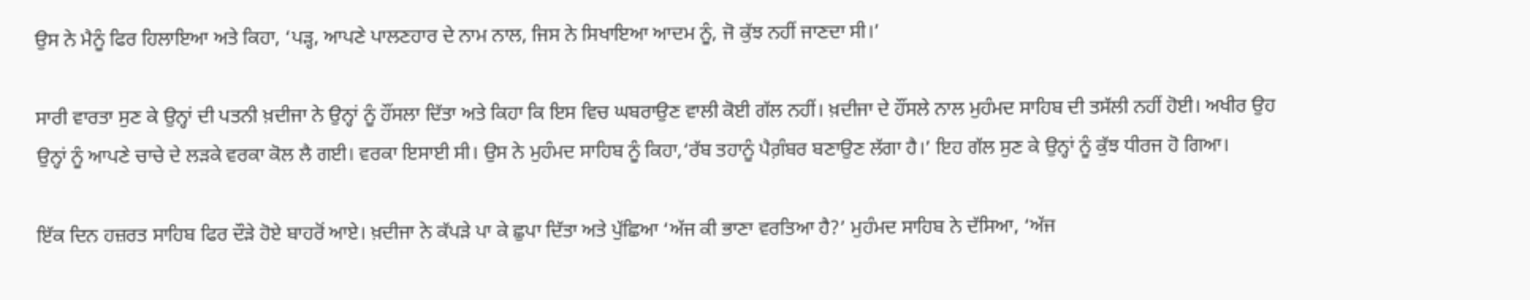ਉਸ ਨੇ ਮੈਨੂੰ ਫਿਰ ਹਿਲਾਇਆ ਅਤੇ ਕਿਹਾ, ‘ਪੜ੍ਹ, ਆਪਣੇ ਪਾਲਣਹਾਰ ਦੇ ਨਾਮ ਨਾਲ, ਜਿਸ ਨੇ ਸਿਖਾਇਆ ਆਦਮ ਨੂੰ, ਜੋ ਕੁੱਝ ਨਹੀਂ ਜਾਣਦਾ ਸੀ।’

ਸਾਰੀ ਵਾਰਤਾ ਸੁਣ ਕੇ ਉਨ੍ਹਾਂ ਦੀ ਪਤਨੀ ਖ਼ਦੀਜਾ ਨੇ ਉਨ੍ਹਾਂ ਨੂੰ ਹੌਂਸਲਾ ਦਿੱਤਾ ਅਤੇ ਕਿਹਾ ਕਿ ਇਸ ਵਿਚ ਘਬਰਾਉਣ ਵਾਲੀ ਕੋਈ ਗੱਲ ਨਹੀਂ। ਖ਼ਦੀਜਾ ਦੇ ਹੌਂਸਲੇ ਨਾਲ ਮੁਹੰਮਦ ਸਾਹਿਬ ਦੀ ਤਸੱਲੀ ਨਹੀਂ ਹੋਈ। ਅਖੀਰ ਉਹ ਉਨ੍ਹਾਂ ਨੂੰ ਆਪਣੇ ਚਾਚੇ ਦੇ ਲੜਕੇ ਵਰਕਾ ਕੋਲ ਲੈ ਗਈ। ਵਰਕਾ ਇਸਾਈ ਸੀ। ਉਸ ਨੇ ਮੁਹੰਮਦ ਸਾਹਿਬ ਨੂੰ ਕਿਹਾ,‘ਰੱਬ ਤਹਾਨੂੰ ਪੈਗ਼ੰਬਰ ਬਣਾਉਣ ਲੱਗਾ ਹੈ।’ ਇਹ ਗੱਲ ਸੁਣ ਕੇ ਉਨ੍ਹਾਂ ਨੂੰ ਕੁੱਝ ਧੀਰਜ ਹੋ ਗਿਆ।

ਇੱਕ ਦਿਨ ਹਜ਼ਰਤ ਸਾਹਿਬ ਫਿਰ ਦੌੜੇ ਹੋਏ ਬਾਹਰੋਂ ਆਏ। ਖ਼ਦੀਜਾ ਨੇ ਕੱਪੜੇ ਪਾ ਕੇ ਛੁਪਾ ਦਿੱਤਾ ਅਤੇ ਪੁੱਛਿਆ ‘ਅੱਜ ਕੀ ਭਾਣਾ ਵਰਤਿਆ ਹੈ?’ ਮੁਹੰਮਦ ਸਾਹਿਬ ਨੇ ਦੱਸਿਆ, ‘ਅੱਜ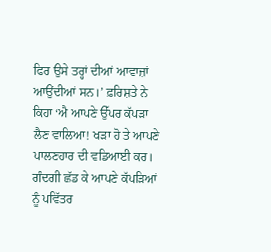ਫਿਰ ਉਸੇ ਤਰ੍ਹਾਂ ਦੀਆਂ ਆਵਾਜ਼ਾਂ ਆਉਂਦੀਆਂ ਸਨ।’ ਫ਼ਰਿਸ਼ਤੇ ਨੇ ਕਿਹਾ ‘ਐ ਆਪਣੇ ਉੱਪਰ ਕੱਪੜਾ ਲੈਣ ਵਾਲਿਆ! ਖੜਾ ਹੋ ਤੇ ਆਪਣੇ ਪਾਲਣਹਾਰ ਦੀ ਵਡਿਆਈ ਕਰ। ਗੰਦਗੀ ਛੱਡ ਕੇ ਆਪਣੇ ਕੱਪੜਿਆਂ ਨੂੰ ਪਵਿੱਤਰ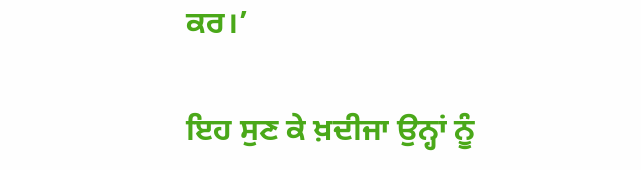ਕਰ।’

ਇਹ ਸੁਣ ਕੇ ਖ਼ਦੀਜਾ ਉਨ੍ਹਾਂ ਨੂੰ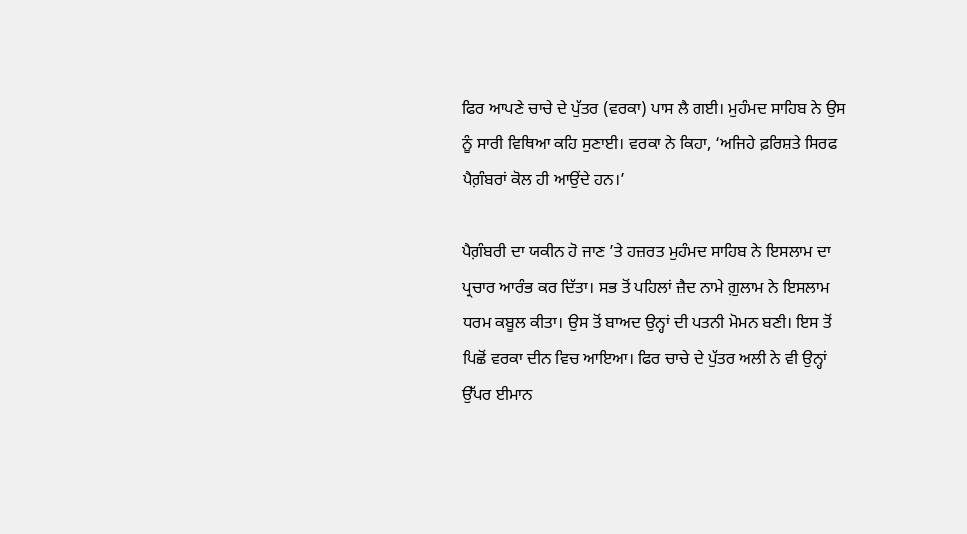ਫਿਰ ਆਪਣੇ ਚਾਚੇ ਦੇ ਪੁੱਤਰ (ਵਰਕਾ) ਪਾਸ ਲੈ ਗਈ। ਮੁਹੰਮਦ ਸਾਹਿਬ ਨੇ ਉਸ ਨੂੰ ਸਾਰੀ ਵਿਥਿਆ ਕਹਿ ਸੁਣਾਈ। ਵਰਕਾ ਨੇ ਕਿਹਾ, ‘ਅਜਿਹੇ ਫ਼ਰਿਸ਼ਤੇ ਸਿਰਫ ਪੈਗ਼ੰਬਰਾਂ ਕੋਲ ਹੀ ਆਉਂਦੇ ਹਨ।’

ਪੈਗ਼ੰਬਰੀ ਦਾ ਯਕੀਨ ਹੋ ਜਾਣ ’ਤੇ ਹਜ਼ਰਤ ਮੁਹੰਮਦ ਸਾਹਿਬ ਨੇ ਇਸਲਾਮ ਦਾ ਪ੍ਰਚਾਰ ਆਰੰਭ ਕਰ ਦਿੱਤਾ। ਸਭ ਤੋਂ ਪਹਿਲਾਂ ਜ਼ੈਦ ਨਾਮੇ ਗ਼ੁਲਾਮ ਨੇ ਇਸਲਾਮ ਧਰਮ ਕਬੂਲ ਕੀਤਾ। ਉਸ ਤੋਂ ਬਾਅਦ ਉਨ੍ਹਾਂ ਦੀ ਪਤਨੀ ਮੋਮਨ ਬਣੀ। ਇਸ ਤੋਂ ਪਿਛੋਂ ਵਰਕਾ ਦੀਨ ਵਿਚ ਆਇਆ। ਫਿਰ ਚਾਚੇ ਦੇ ਪੁੱਤਰ ਅਲੀ ਨੇ ਵੀ ਉਨ੍ਹਾਂ ਉੱਪਰ ਈਮਾਨ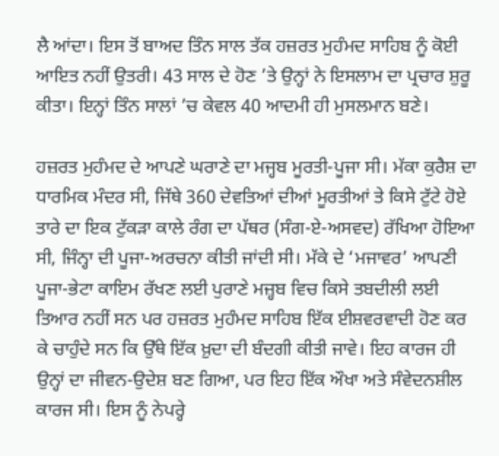ਲੈ ਆਂਦਾ। ਇਸ ਤੋਂ ਬਾਅਦ ਤਿੰਨ ਸਾਲ ਤੱਕ ਹਜ਼ਰਤ ਮੁਹੰਮਦ ਸਾਹਿਬ ਨੂੰ ਕੋਈ ਆਇਤ ਨਹੀਂ ਉਤਰੀ। 43 ਸਾਲ ਦੇ ਹੋਣ ’ਤੇ ਉਨ੍ਹਾਂ ਨੇ ਇਸਲਾਮ ਦਾ ਪ੍ਰਚਾਰ ਸ਼ੁਰੂ ਕੀਤਾ। ਇਨ੍ਹਾਂ ਤਿੰਨ ਸਾਲਾਂ ’ਚ ਕੇਵਲ 40 ਆਦਮੀ ਹੀ ਮੁਸਲਮਾਨ ਬਣੇ।

ਹਜ਼ਰਤ ਮੁਹੰਮਦ ਦੇ ਆਪਣੇ ਘਰਾਣੇ ਦਾ ਮਜ੍ਹਬ ਮੂਰਤੀ-ਪੂਜਾ ਸੀ। ਮੱਕਾ ਕੁਰੈਸ਼ ਦਾ ਧਾਰਮਿਕ ਮੰਦਰ ਸੀ, ਜਿੱਥੇ 360 ਦੇਵਤਿਆਂ ਦੀਆਂ ਮੂਰਤੀਆਂ ਤੇ ਕਿਸੇ ਟੁੱਟੇ ਹੋਏ ਤਾਰੇ ਦਾ ਇਕ ਟੁੱਕੜਾ ਕਾਲੇ ਰੰਗ ਦਾ ਪੱਥਰ (ਸੰਗ-ਏ-ਅਸਵਦ) ਰੱਖਿਆ ਹੋਇਆ ਸੀ, ਜਿੰਨ੍ਹਾ ਦੀ ਪੂਜਾ-ਅਰਚਨਾ ਕੀਤੀ ਜਾਂਦੀ ਸੀ। ਮੱਕੇ ਦੇ ‘ਮਜਾਵਰ’ ਆਪਣੀ ਪੂਜਾ-ਭੇਟਾ ਕਾਇਮ ਰੱਖਣ ਲਈ ਪੁਰਾਣੇ ਮਜ਼੍ਹਬ ਵਿਚ ਕਿਸੇ ਤਬਦੀਲੀ ਲਈ ਤਿਆਰ ਨਹੀਂ ਸਨ ਪਰ ਹਜ਼ਰਤ ਮੁਹੰਮਦ ਸਾਹਿਬ ਇੱਕ ਈਸ਼ਵਰਵਾਦੀ ਹੋਣ ਕਰ ਕੇ ਚਾਹੁੰਦੇ ਸਨ ਕਿ ਉੱਥੇ ਇੱਕ ਖ਼ੁਦਾ ਦੀ ਬੰਦਗੀ ਕੀਤੀ ਜਾਵੇ। ਇਹ ਕਾਰਜ ਹੀ ਉਨ੍ਹਾਂ ਦਾ ਜੀਵਨ-ਉਦੇਸ਼ ਬਣ ਗਿਆ, ਪਰ ਇਹ ਇੱਕ ਔਖਾ ਅਤੇ ਸੰਵੇਦਨਸ਼ੀਲ ਕਾਰਜ ਸੀ। ਇਸ ਨੂੰ ਨੇਪਰ੍ਹੇ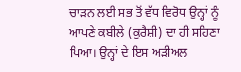ਚਾੜਨ ਲਈ ਸਭ ਤੋਂ ਵੱਧ ਵਿਰੋਧ ਉਨ੍ਹਾਂ ਨੂੰ ਆਪਣੇ ਕਬੀਲੇ (ਕੁਰੈਸ਼ੀ) ਦਾ ਹੀ ਸਹਿਣਾ ਪਿਆ। ਉਨ੍ਹਾਂ ਦੇ ਇਸ ਅੜੀਅਲ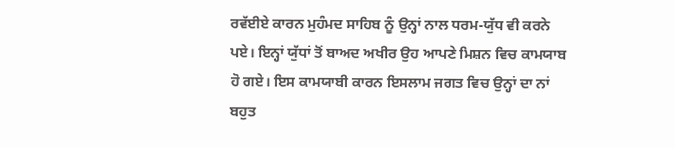ਰਵੱਈਏ ਕਾਰਨ ਮੁਹੰਮਦ ਸਾਹਿਬ ਨੂੰ ਉਨ੍ਹਾਂ ਨਾਲ ਧਰਮ-ਯੁੱਧ ਵੀ ਕਰਨੇ ਪਏ। ਇਨ੍ਹਾਂ ਯੁੱਧਾਂ ਤੋਂ ਬਾਅਦ ਅਖੀਰ ਉਹ ਆਪਣੇ ਮਿਸ਼ਨ ਵਿਚ ਕਾਮਯਾਬ ਹੋ ਗਏ। ਇਸ ਕਾਮਯਾਬੀ ਕਾਰਨ ਇਸਲਾਮ ਜਗਤ ਵਿਚ ਉਨ੍ਹਾਂ ਦਾ ਨਾਂ ਬਹੁਤ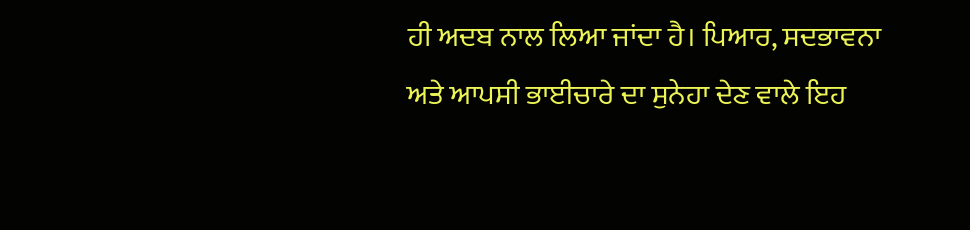ਹੀ ਅਦਬ ਨਾਲ ਲਿਆ ਜਾਂਦਾ ਹੈ। ਪਿਆਰ, ਸਦਭਾਵਨਾ ਅਤੇ ਆਪਸੀ ਭਾਈਚਾਰੇ ਦਾ ਸੁਨੇਹਾ ਦੇਣ ਵਾਲੇ ਇਹ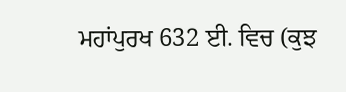ਮਹਾਂਪੁਰਖ 632 ਈ. ਵਿਚ (ਕੁਝ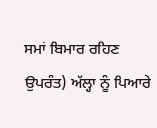ਸਮਾਂ ਬਿਮਾਰ ਰਹਿਣ ਉਪਰੰਤ) ਅੱਲ੍ਹਾ ਨੂੰ ਪਿਆਰੇ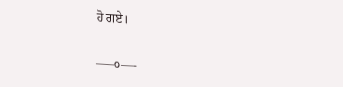ਹੋ ਗਏ।

—–੦—-